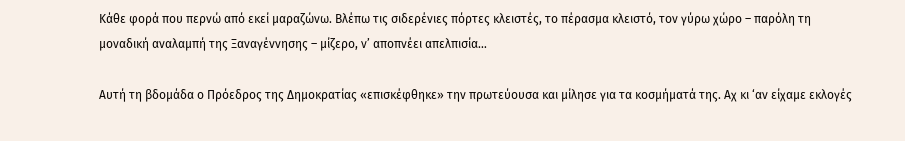Κάθε φορά που περνώ από εκεί μαραζώνω. Βλέπω τις σιδερένιες πόρτες κλειστές, το πέρασμα κλειστό, τον γύρω χώρο – παρόλη τη μοναδική αναλαμπή της Ξαναγέννησης – μίζερο, ν’ αποπνέει απελπισία…

Αυτή τη βδομάδα ο Πρόεδρος της Δημοκρατίας «επισκέφθηκε» την πρωτεύουσα και μίλησε για τα κοσμήματά της. Αχ κι ‘αν είχαμε εκλογές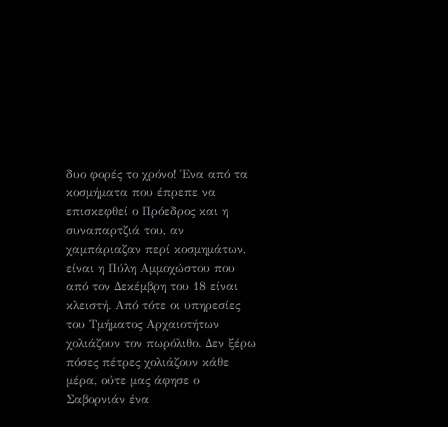δυο φορές το χρόνο! Ένα από τα κοσμήματα που έπρεπε να επισκεφθεί ο Πρόεδρος και η συναπαρτζιά του, αν χαμπάριαζαν περί κοσμημάτων, είναι η Πύλη Αμμοχώστου που από τον Δεκέμβρη του 18 είναι κλειστή. Από τότε οι υπηρεσίες του Τμήματος Αρχαιοτήτων χολιάζουν τον πωρόλιθο. Δεν ξέρω πόσες πέτρες χολιάζουν κάθε μέρα, ούτε μας άφησε ο Σαβορνιάν ένα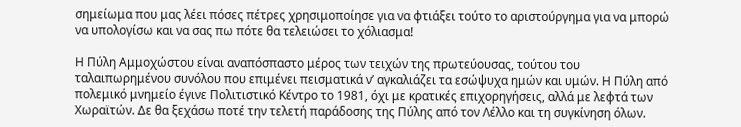σημείωμα που μας λέει πόσες πέτρες χρησιμοποίησε για να φτιάξει τούτο το αριστούργημα για να μπορώ να υπολογίσω και να σας πω πότε θα τελειώσει το χόλιασμα!

Η Πύλη Αμμοχώστου είναι αναπόσπαστο μέρος των τειχών της πρωτεύουσας, τούτου του ταλαιπωρημένου συνόλου που επιμένει πεισματικά ν’ αγκαλιάζει τα εσώψυχα ημών και υμών. Η Πύλη από πολεμικό μνημείο έγινε Πολιτιστικό Κέντρο το 1981, όχι με κρατικές επιχορηγήσεις, αλλά με λεφτά των Χωραϊτών. Δε θα ξεχάσω ποτέ την τελετή παράδοσης της Πύλης από τον Λέλλο και τη συγκίνηση όλων.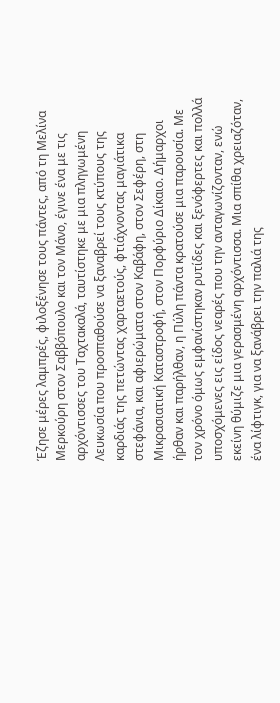Έζησε μέρες λαμπρές, φιλοξένησε τους πάντες, από τη Μελίνα Μερκούρη στον Σαββόπουλο και τον Μάνο, έγινε ένα με τις αρχόντισσες του Ταχτακαλά, ταυτίστηκε με μια πληγωμένη Λευκωσία που προσπαθούσε να ξαναβρεί τους κτύπους της καρδιάς της πετώντας χαρταετούς, φτιάχνοντας μαγιάτικα στεφάνια, και αφιερώματα στον Καβάφη, στον Σεφέρη, στη Μικρασιατική Καταστροφή, στον Πορφύριο Δίκαιο. Δήμαρχοι ήρθαν και παρήλθαν, η Πύλη πάντα κρατούσε μια παρουσία. Με τον χρόνο όμως εμφανίστηκαν ρυτίδες και ξενόφερτες και πολλά υποσχόμενες εις είδος νεαρές που την ανταγωνίζονταν, ενώ εκείνη θύμιζε μια γερασμένη αρχόντισσα. Μια σπίθα χρειαζόταν, ένα λίφτιγκ, για να ξανάβρει την παλιά της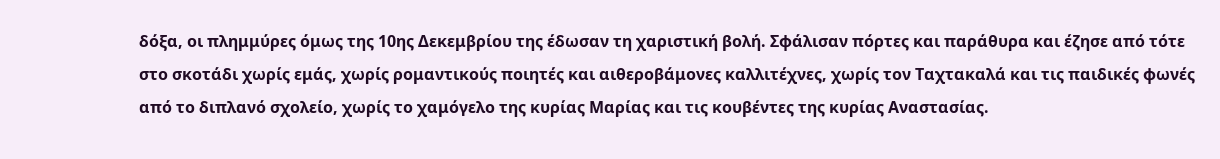δόξα, οι πλημμύρες όμως της 10ης Δεκεμβρίου της έδωσαν τη χαριστική βολή. Σφάλισαν πόρτες και παράθυρα και έζησε από τότε στο σκοτάδι χωρίς εμάς, χωρίς ρομαντικούς ποιητές και αιθεροβάμονες καλλιτέχνες, χωρίς τον Ταχτακαλά και τις παιδικές φωνές από το διπλανό σχολείο, χωρίς το χαμόγελο της κυρίας Μαρίας και τις κουβέντες της κυρίας Αναστασίας.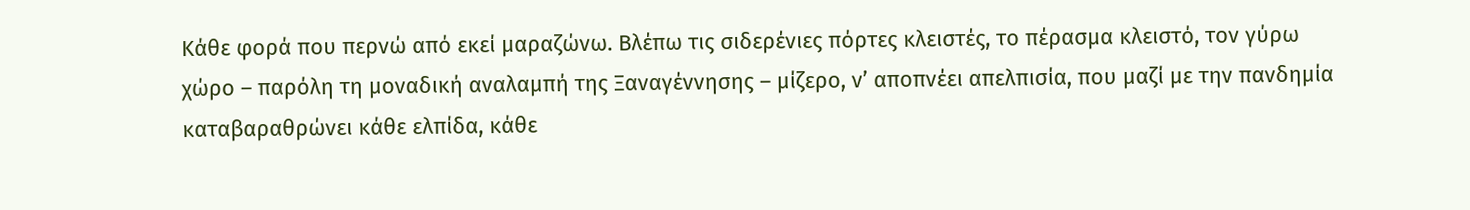Κάθε φορά που περνώ από εκεί μαραζώνω. Βλέπω τις σιδερένιες πόρτες κλειστές, το πέρασμα κλειστό, τον γύρω χώρο – παρόλη τη μοναδική αναλαμπή της Ξαναγέννησης – μίζερο, ν’ αποπνέει απελπισία, που μαζί με την πανδημία καταβαραθρώνει κάθε ελπίδα, κάθε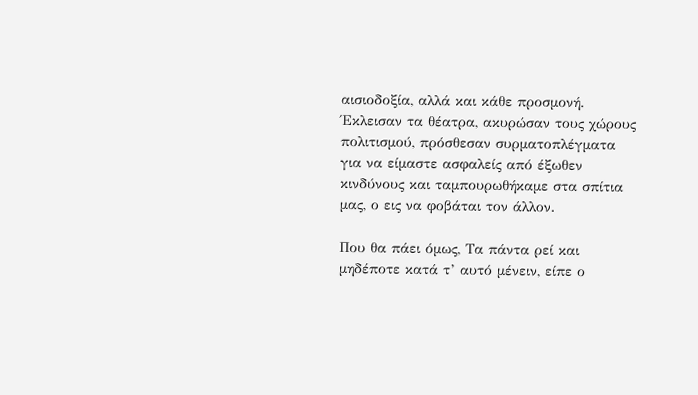αισιοδοξία, αλλά και κάθε προσμονή. Έκλεισαν τα θέατρα, ακυρώσαν τους χώρους πολιτισμού, πρόσθεσαν συρματοπλέγματα για να είμαστε ασφαλείς από έξωθεν κινδύνους και ταμπουρωθήκαμε στα σπίτια μας, ο εις να φοβάται τον άλλον.

Που θα πάει όμως, Τα πάντα ρεί και μηδέποτε κατά τ’ αυτό μένειν, είπε ο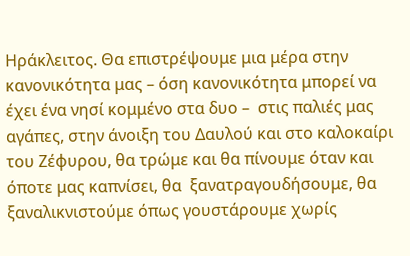Ηράκλειτος. Θα επιστρέψουμε μια μέρα στην κανονικότητα μας – όση κανονικότητα μπορεί να έχει ένα νησί κομμένο στα δυο –  στις παλιές μας αγάπες, στην άνοιξη του Δαυλού και στο καλοκαίρι του Ζέφυρου, θα τρώμε και θα πίνουμε όταν και όποτε μας καπνίσει, θα  ξανατραγουδήσουμε, θα ξαναλικνιστούμε όπως γουστάρουμε χωρίς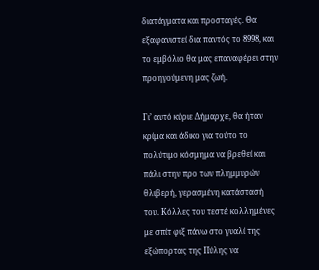διατάγματα και προσταγές. Θα εξαφανιστεί δια παντός το 8998, και το εμβόλιο θα μας επαναφέρει στην προηγούμενη μας ζωή.

Γι’ αυτό κύριε Δήμαρχε, θα ήταν κρίμα και άδικο για τούτο το πολύτιμο κόσμημα να βρεθεί και πάλι στην προ των πλημμυρών θλιβερή, γερασμένη κατάστασή του. Κόλλες του τεστέ κολλημένες με σπίτ φιξ πάνω στο γυαλί της εξώπορτας της Πύλης να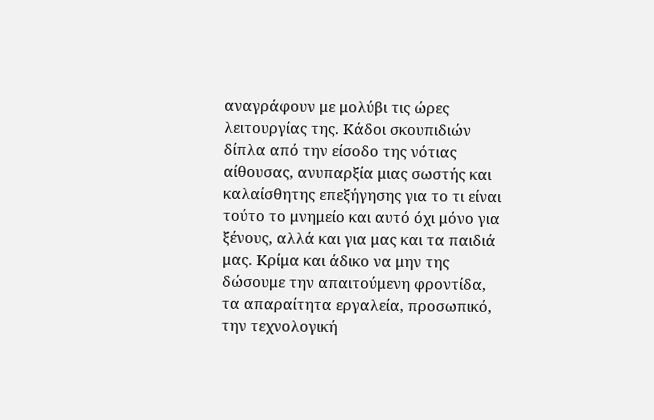αναγράφουν με μολύβι τις ώρες λειτουργίας της. Κάδοι σκουπιδιών δίπλα από την είσοδο της νότιας αίθουσας, ανυπαρξία μιας σωστής και καλαίσθητης επεξήγησης για το τι είναι τούτο το μνημείο και αυτό όχι μόνο για ξένους, αλλά και για μας και τα παιδιά μας. Κρίμα και άδικο να μην της δώσουμε την απαιτούμενη φροντίδα, τα απαραίτητα εργαλεία, προσωπικό, την τεχνολογική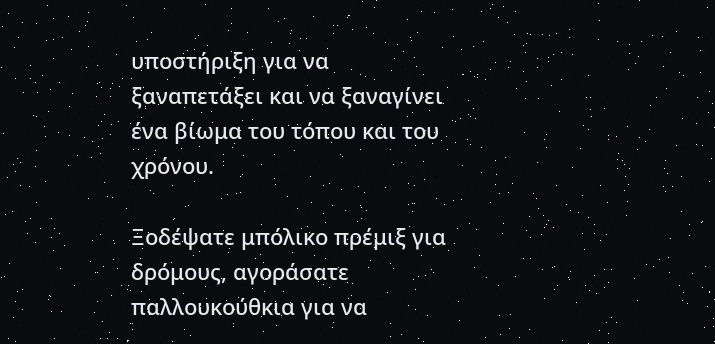υποστήριξη για να ξαναπετάξει και να ξαναγίνει ένα βίωμα του τόπου και του χρόνου.

Ξοδέψατε μπόλικο πρέμιξ για δρόμους, αγοράσατε παλλουκούθκια για να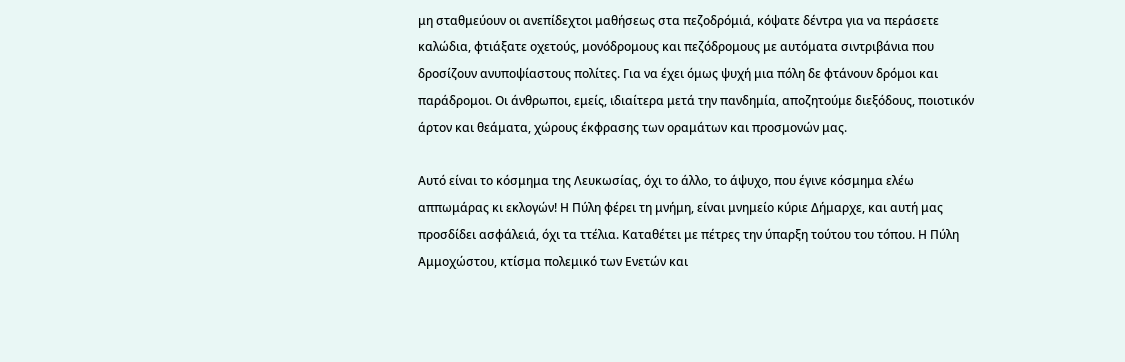μη σταθμεύουν οι ανεπίδεχτοι μαθήσεως στα πεζοδρόμιά, κόψατε δέντρα για να περάσετε καλώδια, φτιάξατε οχετούς, μονόδρομους και πεζόδρομους με αυτόματα σιντριβάνια που δροσίζουν ανυποψίαστους πολίτες. Για να έχει όμως ψυχή μια πόλη δε φτάνουν δρόμοι και παράδρομοι. Οι άνθρωποι, εμείς, ιδιαίτερα μετά την πανδημία, αποζητούμε διεξόδους, ποιοτικόν άρτον και θεάματα, χώρους έκφρασης των οραμάτων και προσμονών μας.

Αυτό είναι το κόσμημα της Λευκωσίας, όχι το άλλο, το άψυχο, που έγινε κόσμημα ελέω αππωμάρας κι εκλογών! Η Πύλη φέρει τη μνήμη, είναι μνημείο κύριε Δήμαρχε, και αυτή μας προσδίδει ασφάλειά, όχι τα ττέλια. Καταθέτει με πέτρες την ύπαρξη τούτου του τόπου. Η Πύλη Αμμοχώστου, κτίσμα πολεμικό των Ενετών και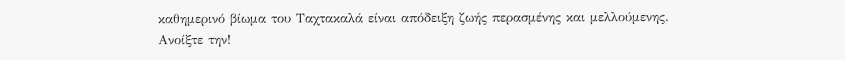καθημερινό βίωμα του Ταχτακαλά είναι απόδειξη ζωής περασμένης και μελλούμενης. Ανοίξτε την!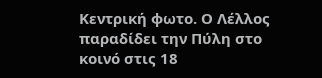Κεντρική φωτο. Ο Λέλλος παραδίδει την Πύλη στο κοινό στις 18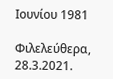Ιουνίου 1981

Φιλελεύθερα, 28.3.2021.